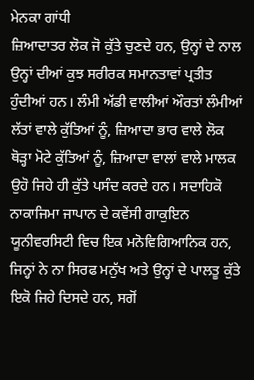ਮੇਨਕਾ ਗਾਂਧੀ
ਜ਼ਿਆਦਾਤਰ ਲੋਕ ਜੋ ਕੁੱਤੇ ਚੁਣਦੇ ਹਨ, ਉਨ੍ਹਾਂ ਦੇ ਨਾਲ ਉਨ੍ਹਾਂ ਦੀਆਂ ਕੁਝ ਸਰੀਰਕ ਸਮਾਨਤਾਵਾਂ ਪ੍ਰਤੀਤ ਹੁੰਦੀਆਂ ਹਨ। ਲੰਮੀ ਅੱਡੀ ਵਾਲੀਆਂ ਔਰਤਾਂ ਲੰਮੀਆਂ ਲੱਤਾਂ ਵਾਲੇ ਕੁੱਤਿਆਂ ਨੂੰ, ਜ਼ਿਆਦਾ ਭਾਰ ਵਾਲੇ ਲੋਕ ਥੋੜ੍ਹਾ ਮੋਟੇ ਕੁੱਤਿਆਂ ਨੂੰ, ਜ਼ਿਆਦਾ ਵਾਲਾਂ ਵਾਲੇ ਮਾਲਕ ਉਹੋ ਜਿਹੇ ਹੀ ਕੁੱਤੇ ਪਸੰਦ ਕਰਦੇ ਹਨ। ਸਦਾਹਿਕੋ ਨਾਕਾਜਿਮਾ ਜਾਪਾਨ ਦੇ ਕਵੇਂਸੀ ਗਾਕੁਇਨ ਯੂਨੀਵਰਸਿਟੀ ਵਿਚ ਇਕ ਮਨੋਵਿਗਿਆਨਿਕ ਹਨ, ਜਿਨ੍ਹਾਂ ਨੇ ਨਾ ਸਿਰਫ ਮਨੁੱਖ ਅਤੇ ਉਨ੍ਹਾਂ ਦੇ ਪਾਲਤੂ ਕੁੱਤੇ ਇਕੋ ਜਿਹੇ ਦਿਸਦੇ ਹਨ, ਸਗੋਂ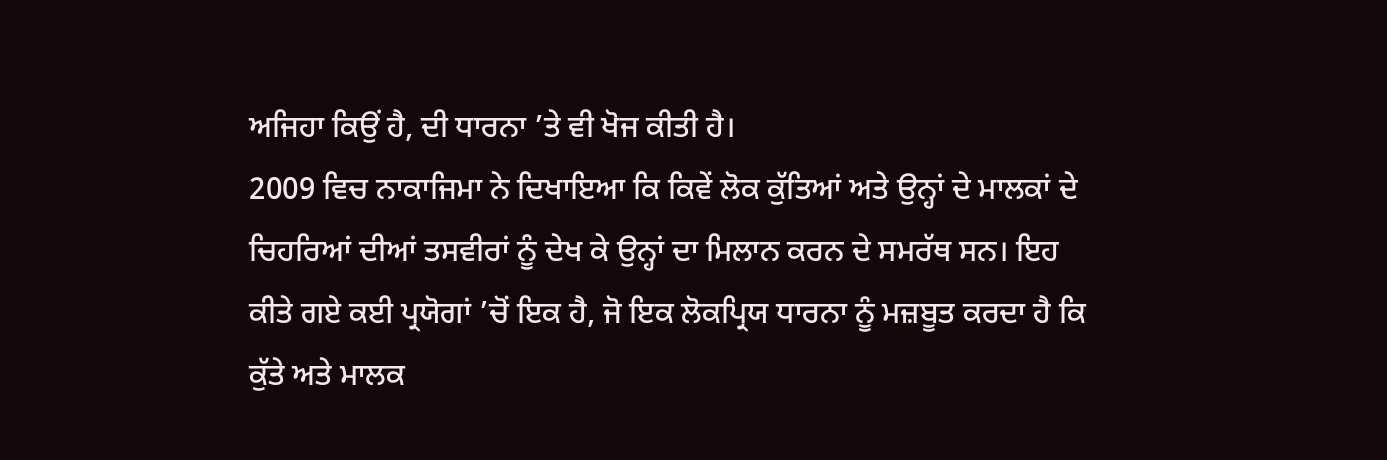ਅਜਿਹਾ ਕਿਉਂ ਹੈ, ਦੀ ਧਾਰਨਾ ’ਤੇ ਵੀ ਖੋਜ ਕੀਤੀ ਹੈ।
2009 ਵਿਚ ਨਾਕਾਜਿਮਾ ਨੇ ਦਿਖਾਇਆ ਕਿ ਕਿਵੇਂ ਲੋਕ ਕੁੱਤਿਆਂ ਅਤੇ ਉਨ੍ਹਾਂ ਦੇ ਮਾਲਕਾਂ ਦੇ ਚਿਹਰਿਆਂ ਦੀਆਂ ਤਸਵੀਰਾਂ ਨੂੰ ਦੇਖ ਕੇ ਉਨ੍ਹਾਂ ਦਾ ਮਿਲਾਨ ਕਰਨ ਦੇ ਸਮਰੱਥ ਸਨ। ਇਹ ਕੀਤੇ ਗਏ ਕਈ ਪ੍ਰਯੋਗਾਂ ’ਚੋਂ ਇਕ ਹੈ, ਜੋ ਇਕ ਲੋਕਪ੍ਰਿਯ ਧਾਰਨਾ ਨੂੰ ਮਜ਼ਬੂਤ ਕਰਦਾ ਹੈ ਕਿ ਕੁੱਤੇ ਅਤੇ ਮਾਲਕ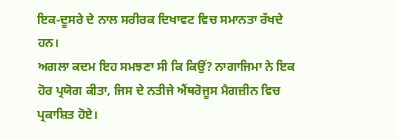ਇਕ-ਦੂਸਰੇ ਦੇ ਨਾਲ ਸਰੀਰਕ ਦਿਖਾਵਟ ਵਿਚ ਸਮਾਨਤਾ ਰੱਖਦੇ ਹਨ।
ਅਗਲਾ ਕਦਮ ਇਹ ਸਮਝਣਾ ਸੀ ਕਿ ਕਿਉਂ? ਨਾਗਾਜਿਮਾ ਨੇ ਇਕ ਹੋਰ ਪ੍ਰਯੋਗ ਕੀਤਾ, ਜਿਸ ਦੇ ਨਤੀਜੇ ਐਂਥਰੋਜੂਸ ਮੈਗਜ਼ੀਨ ਵਿਚ ਪ੍ਰਕਾਸ਼ਿਤ ਹੋਏ।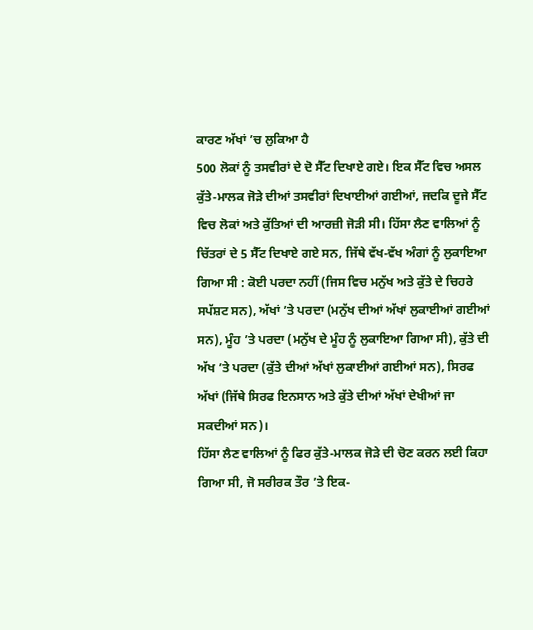ਕਾਰਣ ਅੱਖਾਂ ’ਚ ਲੁਕਿਆ ਹੈ
500 ਲੋਕਾਂ ਨੂੰ ਤਸਵੀਰਾਂ ਦੇ ਦੋ ਸੈੱਟ ਦਿਖਾਏ ਗਏ। ਇਕ ਸੈੱਟ ਵਿਚ ਅਸਲ ਕੁੱਤੇ-ਮਾਲਕ ਜੋੜੇ ਦੀਆਂ ਤਸਵੀਰਾਂ ਦਿਖਾਈਆਂ ਗਈਆਂ, ਜਦਕਿ ਦੂਜੇ ਸੈੱਟ ਵਿਚ ਲੋਕਾਂ ਅਤੇ ਕੁੱਤਿਆਂ ਦੀ ਆਰਜ਼ੀ ਜੋੜੀ ਸੀ। ਹਿੱਸਾ ਲੈਣ ਵਾਲਿਆਂ ਨੂੰ ਚਿੱਤਰਾਂ ਦੇ 5 ਸੈੱਟ ਦਿਖਾਏ ਗਏ ਸਨ, ਜਿੱਥੇ ਵੱਖ-ਵੱਖ ਅੰਗਾਂ ਨੂੰ ਲੁਕਾਇਆ ਗਿਆ ਸੀ : ਕੋਈ ਪਰਦਾ ਨਹੀਂ (ਜਿਸ ਵਿਚ ਮਨੁੱਖ ਅਤੇ ਕੁੱਤੇ ਦੇ ਚਿਹਰੇ ਸਪੱਸ਼ਟ ਸਨ), ਅੱਖਾਂ ’ਤੇ ਪਰਦਾ (ਮਨੁੱਖ ਦੀਆਂ ਅੱਖਾਂ ਲੁਕਾਈਆਂ ਗਈਆਂ ਸਨ), ਮੂੰਹ ’ਤੇ ਪਰਦਾ (ਮਨੁੱਖ ਦੇ ਮੂੰਹ ਨੂੰ ਲੁਕਾਇਆ ਗਿਆ ਸੀ), ਕੁੱਤੇ ਦੀ ਅੱਖ ’ਤੇ ਪਰਦਾ (ਕੁੱਤੇ ਦੀਆਂ ਅੱਖਾਂ ਲੁਕਾਈਆਂ ਗਈਆਂ ਸਨ), ਸਿਰਫ ਅੱਖਾਂ (ਜਿੱਥੇ ਸਿਰਫ ਇਨਸਾਨ ਅਤੇ ਕੁੱਤੇ ਦੀਆਂ ਅੱਖਾਂ ਦੇਖੀਆਂ ਜਾ ਸਕਦੀਆਂ ਸਨ)।
ਹਿੱਸਾ ਲੈਣ ਵਾਲਿਆਂ ਨੂੰ ਫਿਰ ਕੁੱਤੇ-ਮਾਲਕ ਜੋੜੇ ਦੀ ਚੋਣ ਕਰਨ ਲਈ ਕਿਹਾ ਗਿਆ ਸੀ, ਜੋ ਸਰੀਰਕ ਤੌਰ ’ਤੇ ਇਕ-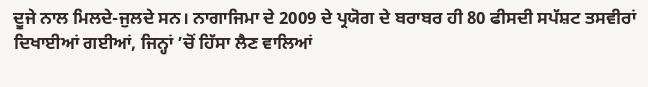ਦੂਜੇ ਨਾਲ ਮਿਲਦੇ-ਜੁਲਦੇ ਸਨ। ਨਾਗਾਜਿਮਾ ਦੇ 2009 ਦੇ ਪ੍ਰਯੋਗ ਦੇ ਬਰਾਬਰ ਹੀ 80 ਫੀਸਦੀ ਸਪੱਸ਼ਟ ਤਸਵੀਰਾਂ ਦਿਖਾਈਆਂ ਗਈਆਂ, ਜਿਨ੍ਹਾਂ ’ਚੋਂ ਹਿੱਸਾ ਲੈਣ ਵਾਲਿਆਂ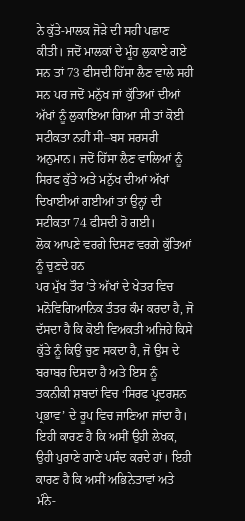ਨੇ ਕੁੱਤੇ-ਮਾਲਕ ਜੋੜੇ ਦੀ ਸਹੀ ਪਛਾਣ ਕੀਤੀ। ਜਦੋਂ ਮਾਲਕਾਂ ਦੇ ਮੂੰਹ ਲੁਕਾਏ ਗਏ ਸਨ ਤਾਂ 73 ਫੀਸਦੀ ਹਿੱਸਾ ਲੈਣ ਵਾਲੇ ਸਹੀ ਸਨ ਪਰ ਜਦੋਂ ਮਨੁੱਖ ਜਾਂ ਕੁੱਤਿਆਂ ਦੀਆਂ ਅੱਖਾਂ ਨੂੰ ਲੁਕਾਇਆ ਗਿਆ ਸੀ ਤਾਂ ਕੋਈ ਸਟੀਕਤਾ ਨਹੀਂ ਸੀ–ਬਸ ਸਰਸਰੀ ਅਨੁਮਾਨ। ਜਦੋਂ ਹਿੱਸਾ ਲੈਣ ਵਾਲਿਆਂ ਨੂੰ ਸਿਰਫ ਕੁੱਤੇ ਅਤੇ ਮਨੁੱਖ ਦੀਆਂ ਅੱਖਾਂ ਦਿਖਾਈਆਂ ਗਈਆਂ ਤਾਂ ਉਨ੍ਹਾਂ ਦੀ ਸਟੀਕਤਾ 74 ਫੀਸਦੀ ਹੋ ਗਈ।
ਲੋਕ ਆਪਣੇ ਵਰਗੇ ਦਿਸਣ ਵਰਗੇ ਕੁੱਤਿਆਂ ਨੂੰ ਚੁਣਦੇ ਹਨ
ਪਰ ਮੁੱਖ ਤੌਰ ’ਤੇ ਅੱਖਾਂ ਦੇ ਖੇਤਰ ਵਿਚ ਮਨੋਵਿਗਿਆਨਿਕ ਤੰਤਰ ਕੰਮ ਕਰਦਾ ਹੈ, ਜੋ ਦੱਸਦਾ ਹੈ ਕਿ ਕੋਈ ਵਿਅਕਤੀ ਅਜਿਹੇ ਕਿਸੇ ਕੁੱਤੇ ਨੂੰ ਕਿਉਂ ਚੁਣ ਸਕਦਾ ਹੈ, ਜੋ ਉਸ ਦੇ ਬਰਾਬਰ ਦਿਸਦਾ ਹੈ ਅਤੇ ਇਸ ਨੂੰ ਤਕਨੀਕੀ ਸ਼ਬਦਾਂ ਵਿਚ ‘ਸਿਰਫ ਪ੍ਰਦਰਸ਼ਨ ਪ੍ਰਭਾਵ’ ਦੇ ਰੂਪ ਵਿਚ ਜਾਣਿਆ ਜਾਂਦਾ ਹੈ। ਇਹੀ ਕਾਰਣ ਹੈ ਕਿ ਅਸੀਂ ਉਹੀ ਲੇਖਕ, ਉਹੀ ਪੁਰਾਣੇ ਗਾਣੇ ਪਸੰਦ ਕਰਦੇ ਹਾਂ। ਇਹੀ ਕਾਰਣ ਹੈ ਕਿ ਅਸੀਂ ਅਭਿਨੇਤਾਵਾਂ ਅਤੇ ਮੰਨੇ-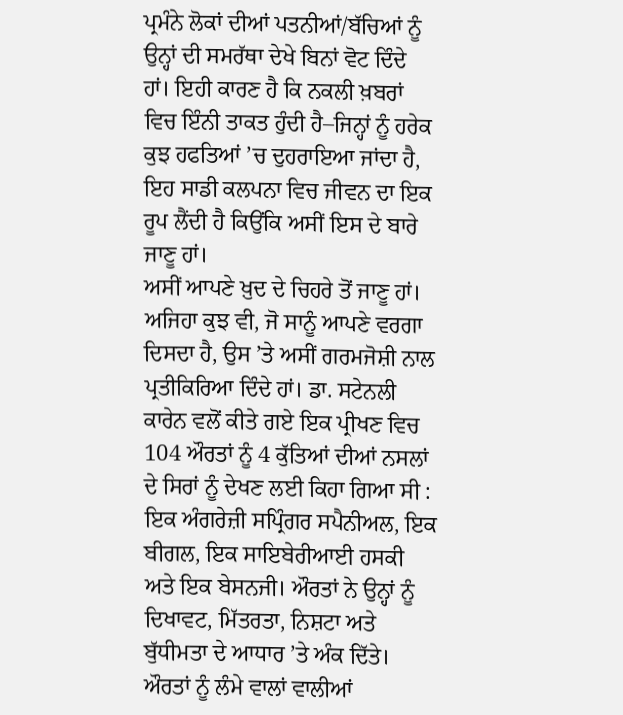ਪ੍ਰਮੰਨੇ ਲੋਕਾਂ ਦੀਆਂ ਪਤਨੀਆਂ/ਬੱਚਿਆਂ ਨੂੰ ਉਨ੍ਹਾਂ ਦੀ ਸਮਰੱਥਾ ਦੇਖੇ ਬਿਨਾਂ ਵੋਟ ਦਿੰਦੇ ਹਾਂ। ਇਹੀ ਕਾਰਣ ਹੈ ਕਿ ਨਕਲੀ ਖ਼ਬਰਾਂ ਵਿਚ ਇੰਨੀ ਤਾਕਤ ਹੁੰਦੀ ਹੈ–ਜਿਨ੍ਹਾਂ ਨੂੰ ਹਰੇਕ ਕੁਝ ਹਫਤਿਆਂ ’ਚ ਦੁਹਰਾਇਆ ਜਾਂਦਾ ਹੈ, ਇਹ ਸਾਡੀ ਕਲਪਨਾ ਵਿਚ ਜੀਵਨ ਦਾ ਇਕ ਰੂਪ ਲੈਂਦੀ ਹੈ ਕਿਉਂਕਿ ਅਸੀਂ ਇਸ ਦੇ ਬਾਰੇ ਜਾਣੂ ਹਾਂ।
ਅਸੀਂ ਆਪਣੇ ਖ਼ੁਦ ਦੇ ਚਿਹਰੇ ਤੋਂ ਜਾਣੂ ਹਾਂ। ਅਜਿਹਾ ਕੁਝ ਵੀ, ਜੋ ਸਾਨੂੰ ਆਪਣੇ ਵਰਗਾ ਦਿਸਦਾ ਹੈ, ਉਸ ’ਤੇ ਅਸੀਂ ਗਰਮਜੋਸ਼ੀ ਨਾਲ ਪ੍ਰਤੀਕਿਰਿਆ ਦਿੰਦੇ ਹਾਂ। ਡਾ. ਸਟੇਨਲੀ ਕਾਰੇਨ ਵਲੋਂ ਕੀਤੇ ਗਏ ਇਕ ਪ੍ਰੀਖਣ ਵਿਚ 104 ਔਰਤਾਂ ਨੂੰ 4 ਕੁੱਤਿਆਂ ਦੀਆਂ ਨਸਲਾਂ ਦੇ ਸਿਰਾਂ ਨੂੰ ਦੇਖਣ ਲਈ ਕਿਹਾ ਗਿਆ ਸੀ : ਇਕ ਅੰਗਰੇਜ਼ੀ ਸਪ੍ਰਿੰਗਰ ਸਪੈਨੀਅਲ, ਇਕ ਬੀਗਲ, ਇਕ ਸਾਇਬੇਰੀਆਈ ਹਸਕੀ ਅਤੇ ਇਕ ਬੇਸਨਜੀ। ਔਰਤਾਂ ਨੇ ਉਨ੍ਹਾਂ ਨੂੰ ਦਿਖਾਵਟ, ਮਿੱਤਰਤਾ, ਨਿਸ਼ਟਾ ਅਤੇ ਬੁੱਧੀਮਤਾ ਦੇ ਆਧਾਰ ’ਤੇ ਅੰਕ ਦਿੱਤੇ। ਔਰਤਾਂ ਨੂੰ ਲੰਮੇ ਵਾਲਾਂ ਵਾਲੀਆਂ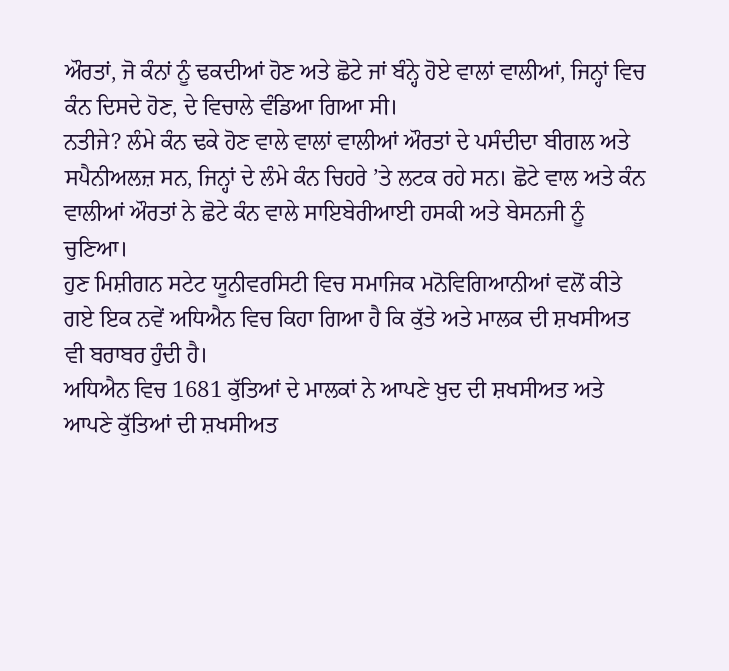ਔਰਤਾਂ, ਜੋ ਕੰਨਾਂ ਨੂੰ ਢਕਦੀਆਂ ਹੋਣ ਅਤੇ ਛੋਟੇ ਜਾਂ ਬੰਨ੍ਹੇ ਹੋਏ ਵਾਲਾਂ ਵਾਲੀਆਂ, ਜਿਨ੍ਹਾਂ ਵਿਚ ਕੰਨ ਦਿਸਦੇ ਹੋਣ, ਦੇ ਵਿਚਾਲੇ ਵੰਡਿਆ ਗਿਆ ਸੀ।
ਨਤੀਜੇ? ਲੰਮੇ ਕੰਨ ਢਕੇ ਹੋਣ ਵਾਲੇ ਵਾਲਾਂ ਵਾਲੀਆਂ ਔਰਤਾਂ ਦੇ ਪਸੰਦੀਦਾ ਬੀਗਲ ਅਤੇ ਸਪੈਨੀਅਲਜ਼ ਸਨ, ਜਿਨ੍ਹਾਂ ਦੇ ਲੰਮੇ ਕੰਨ ਚਿਹਰੇ ’ਤੇ ਲਟਕ ਰਹੇ ਸਨ। ਛੋਟੇ ਵਾਲ ਅਤੇ ਕੰਨ ਵਾਲੀਆਂ ਔਰਤਾਂ ਨੇ ਛੋਟੇ ਕੰਨ ਵਾਲੇ ਸਾਇਬੇਰੀਆਈ ਹਸਕੀ ਅਤੇ ਬੇਸਨਜੀ ਨੂੰ ਚੁਣਿਆ।
ਹੁਣ ਮਿਸ਼ੀਗਨ ਸਟੇਟ ਯੂਨੀਵਰਸਿਟੀ ਵਿਚ ਸਮਾਜਿਕ ਮਨੋਵਿਗਿਆਨੀਆਂ ਵਲੋਂ ਕੀਤੇ ਗਏ ਇਕ ਨਵੇਂ ਅਧਿਐਨ ਵਿਚ ਕਿਹਾ ਗਿਆ ਹੈ ਕਿ ਕੁੱਤੇ ਅਤੇ ਮਾਲਕ ਦੀ ਸ਼ਖਸੀਅਤ ਵੀ ਬਰਾਬਰ ਹੁੰਦੀ ਹੈ।
ਅਧਿਐਨ ਵਿਚ 1681 ਕੁੱਤਿਆਂ ਦੇ ਮਾਲਕਾਂ ਨੇ ਆਪਣੇ ਖ਼ੁਦ ਦੀ ਸ਼ਖਸੀਅਤ ਅਤੇ ਆਪਣੇ ਕੁੱਤਿਆਂ ਦੀ ਸ਼ਖਸੀਅਤ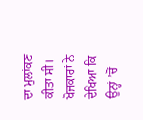ਦਾ ਮੁਲਾਂਕਣ ਕੀਤਾ ਸੀ। ਖੋਜਕਾਰਾਂ ਨੇ ਦੇਖਿਆ ਕਿ ਉਨ੍ਹਾਂ ’ਚੋਂ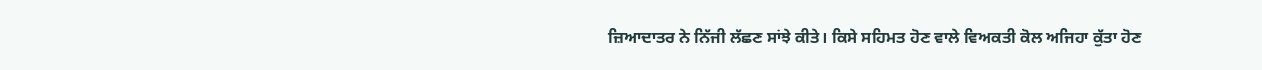ਜ਼ਿਆਦਾਤਰ ਨੇ ਨਿੱਜੀ ਲੱਛਣ ਸਾਂਝੇ ਕੀਤੇ। ਕਿਸੇ ਸਹਿਮਤ ਹੋਣ ਵਾਲੇ ਵਿਅਕਤੀ ਕੋਲ ਅਜਿਹਾ ਕੁੱਤਾ ਹੋਣ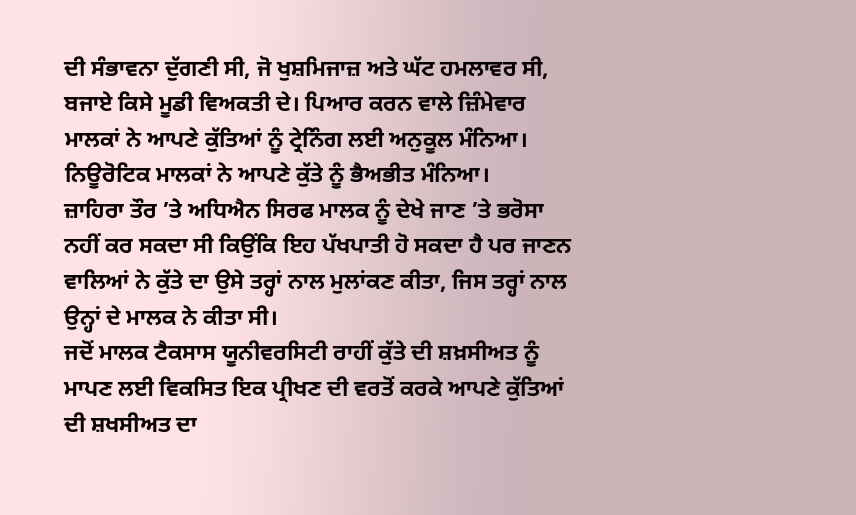ਦੀ ਸੰਭਾਵਨਾ ਦੁੱਗਣੀ ਸੀ, ਜੋ ਖੁਸ਼ਮਿਜਾਜ਼ ਅਤੇ ਘੱਟ ਹਮਲਾਵਰ ਸੀ, ਬਜਾਏ ਕਿਸੇ ਮੂਡੀ ਵਿਅਕਤੀ ਦੇ। ਪਿਆਰ ਕਰਨ ਵਾਲੇ ਜ਼ਿੰਮੇਵਾਰ ਮਾਲਕਾਂ ਨੇ ਆਪਣੇ ਕੁੱਤਿਆਂ ਨੂੰ ਟ੍ਰੇਨਿੰਗ ਲਈ ਅਨੁਕੂਲ ਮੰਨਿਆ। ਨਿਊਰੋਟਿਕ ਮਾਲਕਾਂ ਨੇ ਆਪਣੇ ਕੁੱਤੇ ਨੂੰ ਭੈਅਭੀਤ ਮੰਨਿਆ।
ਜ਼ਾਹਿਰਾ ਤੌਰ ’ਤੇ ਅਧਿਐਨ ਸਿਰਫ ਮਾਲਕ ਨੂੰ ਦੇਖੇ ਜਾਣ ’ਤੇ ਭਰੋਸਾ ਨਹੀਂ ਕਰ ਸਕਦਾ ਸੀ ਕਿਉਂਕਿ ਇਹ ਪੱਖਪਾਤੀ ਹੋ ਸਕਦਾ ਹੈ ਪਰ ਜਾਣਨ ਵਾਲਿਆਂ ਨੇ ਕੁੱਤੇ ਦਾ ਉਸੇ ਤਰ੍ਹਾਂ ਨਾਲ ਮੁਲਾਂਕਣ ਕੀਤਾ, ਜਿਸ ਤਰ੍ਹਾਂ ਨਾਲ ਉਨ੍ਹਾਂ ਦੇ ਮਾਲਕ ਨੇ ਕੀਤਾ ਸੀ।
ਜਦੋਂ ਮਾਲਕ ਟੈਕਸਾਸ ਯੂਨੀਵਰਸਿਟੀ ਰਾਹੀਂ ਕੁੱਤੇ ਦੀ ਸ਼ਖ਼ਸੀਅਤ ਨੂੰ ਮਾਪਣ ਲਈ ਵਿਕਸਿਤ ਇਕ ਪ੍ਰੀਖਣ ਦੀ ਵਰਤੋਂ ਕਰਕੇ ਆਪਣੇ ਕੁੱਤਿਆਂ ਦੀ ਸ਼ਖਸੀਅਤ ਦਾ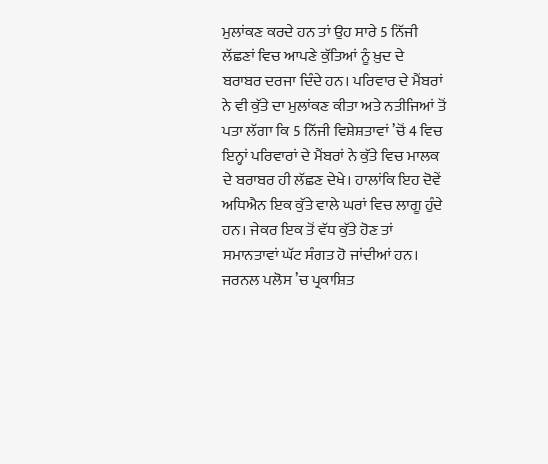ਮੁਲਾਂਕਣ ਕਰਦੇ ਹਨ ਤਾਂ ਉਹ ਸਾਰੇ 5 ਨਿੱਜੀ ਲੱਛਣਾਂ ਵਿਚ ਆਪਣੇ ਕੁੱਤਿਆਂ ਨੂੰ ਖ਼ੁਦ ਦੇ ਬਰਾਬਰ ਦਰਜਾ ਦਿੰਦੇ ਹਨ। ਪਰਿਵਾਰ ਦੇ ਮੈਂਬਰਾਂ ਨੇ ਵੀ ਕੁੱਤੇ ਦਾ ਮੁਲਾਂਕਣ ਕੀਤਾ ਅਤੇ ਨਤੀਜਿਆਂ ਤੋਂ ਪਤਾ ਲੱਗਾ ਕਿ 5 ਨਿੱਜੀ ਵਿਸ਼ੇਸ਼ਤਾਵਾਂ ’ਚੋਂ 4 ਵਿਚ ਇਨ੍ਹਾਂ ਪਰਿਵਾਰਾਂ ਦੇ ਮੈਂਬਰਾਂ ਨੇ ਕੁੱਤੇ ਵਿਚ ਮਾਲਕ ਦੇ ਬਰਾਬਰ ਹੀ ਲੱਛਣ ਦੇਖੇ। ਹਾਲਾਂਕਿ ਇਹ ਦੋਵੇਂ ਅਧਿਐਨ ਇਕ ਕੁੱਤੇ ਵਾਲੇ ਘਰਾਂ ਵਿਚ ਲਾਗੂ ਹੁੰਦੇ ਹਨ। ਜੇਕਰ ਇਕ ਤੋਂ ਵੱਧ ਕੁੱਤੇ ਹੋਣ ਤਾਂ ਸਮਾਨਤਾਵਾਂ ਘੱਟ ਸੰਗਤ ਹੋ ਜਾਂਦੀਆਂ ਹਨ।
ਜਰਨਲ ਪਲੋਸ ’ਚ ਪ੍ਰਕਾਸ਼ਿਤ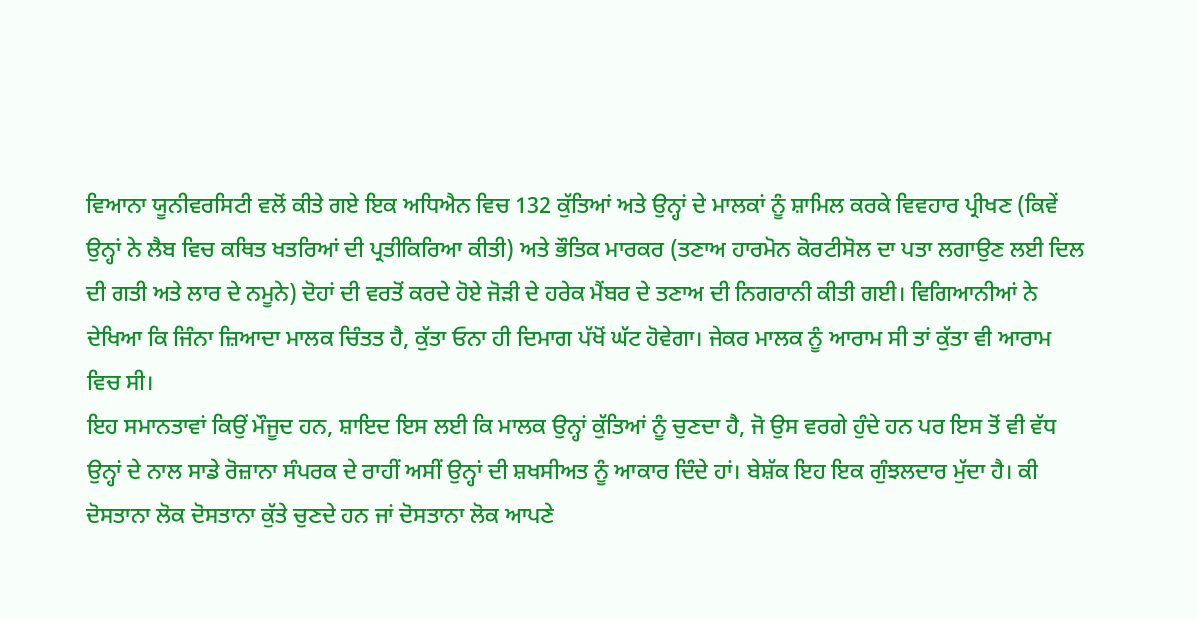ਵਿਆਨਾ ਯੂਨੀਵਰਸਿਟੀ ਵਲੋਂ ਕੀਤੇ ਗਏ ਇਕ ਅਧਿਐਨ ਵਿਚ 132 ਕੁੱਤਿਆਂ ਅਤੇ ਉਨ੍ਹਾਂ ਦੇ ਮਾਲਕਾਂ ਨੂੰ ਸ਼ਾਮਿਲ ਕਰਕੇ ਵਿਵਹਾਰ ਪ੍ਰੀਖਣ (ਕਿਵੇਂ ਉਨ੍ਹਾਂ ਨੇ ਲੈਬ ਵਿਚ ਕਥਿਤ ਖਤਰਿਆਂ ਦੀ ਪ੍ਰਤੀਕਿਰਿਆ ਕੀਤੀ) ਅਤੇ ਭੌਤਿਕ ਮਾਰਕਰ (ਤਣਾਅ ਹਾਰਮੋਨ ਕੋਰਟੀਸੋਲ ਦਾ ਪਤਾ ਲਗਾਉਣ ਲਈ ਦਿਲ ਦੀ ਗਤੀ ਅਤੇ ਲਾਰ ਦੇ ਨਮੂਨੇ) ਦੋਹਾਂ ਦੀ ਵਰਤੋਂ ਕਰਦੇ ਹੋਏ ਜੋੜੀ ਦੇ ਹਰੇਕ ਮੈਂਬਰ ਦੇ ਤਣਾਅ ਦੀ ਨਿਗਰਾਨੀ ਕੀਤੀ ਗਈ। ਵਿਗਿਆਨੀਆਂ ਨੇ ਦੇਖਿਆ ਕਿ ਜਿੰਨਾ ਜ਼ਿਆਦਾ ਮਾਲਕ ਚਿੰਤਤ ਹੈ, ਕੁੱਤਾ ਓਨਾ ਹੀ ਦਿਮਾਗ ਪੱਖੋਂ ਘੱਟ ਹੋਵੇਗਾ। ਜੇਕਰ ਮਾਲਕ ਨੂੰ ਆਰਾਮ ਸੀ ਤਾਂ ਕੁੱਤਾ ਵੀ ਆਰਾਮ ਵਿਚ ਸੀ।
ਇਹ ਸਮਾਨਤਾਵਾਂ ਕਿਉਂ ਮੌਜੂਦ ਹਨ, ਸ਼ਾਇਦ ਇਸ ਲਈ ਕਿ ਮਾਲਕ ਉਨ੍ਹਾਂ ਕੁੱਤਿਆਂ ਨੂੰ ਚੁਣਦਾ ਹੈ, ਜੋ ਉਸ ਵਰਗੇ ਹੁੰਦੇ ਹਨ ਪਰ ਇਸ ਤੋਂ ਵੀ ਵੱਧ ਉਨ੍ਹਾਂ ਦੇ ਨਾਲ ਸਾਡੇ ਰੋਜ਼ਾਨਾ ਸੰਪਰਕ ਦੇ ਰਾਹੀਂ ਅਸੀਂ ਉਨ੍ਹਾਂ ਦੀ ਸ਼ਖਸੀਅਤ ਨੂੰ ਆਕਾਰ ਦਿੰਦੇ ਹਾਂ। ਬੇਸ਼ੱਕ ਇਹ ਇਕ ਗੁੰਝਲਦਾਰ ਮੁੱਦਾ ਹੈ। ਕੀ ਦੋਸਤਾਨਾ ਲੋਕ ਦੋਸਤਾਨਾ ਕੁੱਤੇ ਚੁਣਦੇ ਹਨ ਜਾਂ ਦੋਸਤਾਨਾ ਲੋਕ ਆਪਣੇ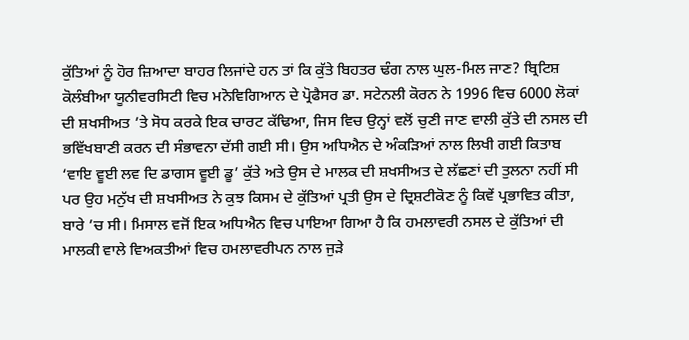ਕੁੱਤਿਆਂ ਨੂੰ ਹੋਰ ਜ਼ਿਆਦਾ ਬਾਹਰ ਲਿਜਾਂਦੇ ਹਨ ਤਾਂ ਕਿ ਕੁੱਤੇ ਬਿਹਤਰ ਢੰਗ ਨਾਲ ਘੁਲ-ਮਿਲ ਜਾਣ? ਬ੍ਰਿਟਿਸ਼ ਕੋਲੰਬੀਆ ਯੂਨੀਵਰਸਿਟੀ ਵਿਚ ਮਨੋਵਿਗਿਆਨ ਦੇ ਪ੍ਰੋਫੈਸਰ ਡਾ. ਸਟੇਨਲੀ ਕੋਰਨ ਨੇ 1996 ਵਿਚ 6000 ਲੋਕਾਂ ਦੀ ਸ਼ਖਸੀਅਤ ’ਤੇ ਸੋਧ ਕਰਕੇ ਇਕ ਚਾਰਟ ਕੱਢਿਆ, ਜਿਸ ਵਿਚ ਉਨ੍ਹਾਂ ਵਲੋਂ ਚੁਣੀ ਜਾਣ ਵਾਲੀ ਕੁੱਤੇ ਦੀ ਨਸਲ ਦੀ ਭਵਿੱਖਬਾਣੀ ਕਰਨ ਦੀ ਸੰਭਾਵਨਾ ਦੱਸੀ ਗਈ ਸੀ। ਉਸ ਅਧਿਐਨ ਦੇ ਅੰਕੜਿਆਂ ਨਾਲ ਲਿਖੀ ਗਈ ਕਿਤਾਬ ‘ਵਾਇ ਵੂਈ ਲਵ ਦਿ ਡਾਗਸ ਵੂਈ ਡੂ’ ਕੁੱਤੇ ਅਤੇ ਉਸ ਦੇ ਮਾਲਕ ਦੀ ਸ਼ਖਸੀਅਤ ਦੇ ਲੱਛਣਾਂ ਦੀ ਤੁਲਨਾ ਨਹੀਂ ਸੀ ਪਰ ਉਹ ਮਨੁੱਖ ਦੀ ਸ਼ਖਸੀਅਤ ਨੇ ਕੁਝ ਕਿਸਮ ਦੇ ਕੁੱਤਿਆਂ ਪ੍ਰਤੀ ਉਸ ਦੇ ਦ੍ਰਿਸ਼ਟੀਕੋਣ ਨੂੰ ਕਿਵੇਂ ਪ੍ਰਭਾਵਿਤ ਕੀਤਾ, ਬਾਰੇ ’ਚ ਸੀ। ਮਿਸਾਲ ਵਜੋਂ ਇਕ ਅਧਿਐਨ ਵਿਚ ਪਾਇਆ ਗਿਆ ਹੈ ਕਿ ਹਮਲਾਵਰੀ ਨਸਲ ਦੇ ਕੁੱਤਿਆਂ ਦੀ ਮਾਲਕੀ ਵਾਲੇ ਵਿਅਕਤੀਆਂ ਵਿਚ ਹਮਲਾਵਰੀਪਨ ਨਾਲ ਜੁੜੇ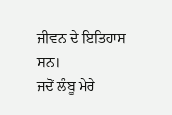ਜੀਵਨ ਦੇ ਇਤਿਹਾਸ ਸਨ।
ਜਦੋਂ ਲੰਬੂ ਮੇਰੇ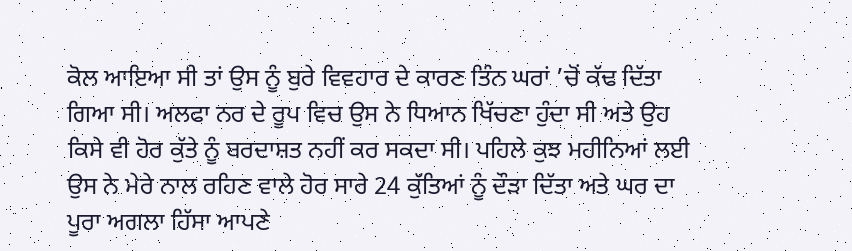ਕੋਲ ਆਇਆ ਸੀ ਤਾਂ ਉਸ ਨੂੰ ਬੁਰੇ ਵਿਵਹਾਰ ਦੇ ਕਾਰਣ ਤਿੰਨ ਘਰਾਂ ’ਚੋਂ ਕੱਢ ਦਿੱਤਾ ਗਿਆ ਸੀ। ਅਲਫਾ ਨਰ ਦੇ ਰੂਪ ਵਿਚ ਉਸ ਨੇ ਧਿਆਨ ਖਿੱਚਣਾ ਹੁੰਦਾ ਸੀ ਅਤੇ ਉਹ ਕਿਸੇ ਵੀ ਹੋਰ ਕੁੱਤੇ ਨੂੰ ਬਰਦਾਸ਼ਤ ਨਹੀਂ ਕਰ ਸਕਦਾ ਸੀ। ਪਹਿਲੇ ਕੁਝ ਮਹੀਨਿਆਂ ਲਈ ਉਸ ਨੇ ਮੇਰੇ ਨਾਲ ਰਹਿਣ ਵਾਲੇ ਹੋਰ ਸਾਰੇ 24 ਕੁੱਤਿਆਂ ਨੂੰ ਦੌੜਾ ਦਿੱਤਾ ਅਤੇ ਘਰ ਦਾ ਪੂਰਾ ਅਗਲਾ ਹਿੱਸਾ ਆਪਣੇ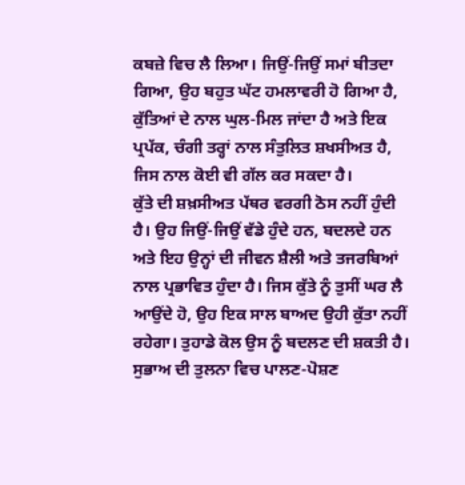ਕਬਜ਼ੇ ਵਿਚ ਲੈ ਲਿਆ। ਜਿਉਂ-ਜਿਉਂ ਸਮਾਂ ਬੀਤਦਾ ਗਿਆ, ਉਹ ਬਹੁਤ ਘੱਟ ਹਮਲਾਵਰੀ ਹੋ ਗਿਆ ਹੈ, ਕੁੱਤਿਆਂ ਦੇ ਨਾਲ ਘੁਲ-ਮਿਲ ਜਾਂਦਾ ਹੈ ਅਤੇ ਇਕ ਪ੍ਰਪੱਕ, ਚੰਗੀ ਤਰ੍ਹਾਂ ਨਾਲ ਸੰਤੁਲਿਤ ਸ਼ਖਸੀਅਤ ਹੈ, ਜਿਸ ਨਾਲ ਕੋਈ ਵੀ ਗੱਲ ਕਰ ਸਕਦਾ ਹੈ।
ਕੁੱਤੇ ਦੀ ਸ਼ਖ਼ਸੀਅਤ ਪੱਥਰ ਵਰਗੀ ਠੋਸ ਨਹੀਂ ਹੁੰਦੀ ਹੈ। ਉਹ ਜਿਉਂ-ਜਿਉਂ ਵੱਡੇ ਹੁੰਦੇ ਹਨ, ਬਦਲਦੇ ਹਨ ਅਤੇ ਇਹ ਉਨ੍ਹਾਂ ਦੀ ਜੀਵਨ ਸ਼ੈਲੀ ਅਤੇ ਤਜਰਬਿਆਂ ਨਾਲ ਪ੍ਰਭਾਵਿਤ ਹੁੰਦਾ ਹੈ। ਜਿਸ ਕੁੱਤੇ ਨੂੰ ਤੁਸੀਂ ਘਰ ਲੈ ਆਉਂਦੇ ਹੋ, ਉਹ ਇਕ ਸਾਲ ਬਾਅਦ ਉਹੀ ਕੁੱਤਾ ਨਹੀਂ ਰਹੇਗਾ। ਤੁਹਾਡੇ ਕੋਲ ਉਸ ਨੂੰ ਬਦਲਣ ਦੀ ਸ਼ਕਤੀ ਹੈ। ਸੁਭਾਅ ਦੀ ਤੁਲਨਾ ਵਿਚ ਪਾਲਣ-ਪੋਸ਼ਣ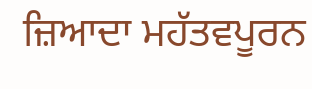ਜ਼ਿਆਦਾ ਮਹੱਤਵਪੂਰਨ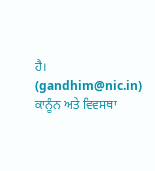ਹੈ।
(gandhim@nic.in)
ਕਾਨੂੰਨ ਅਤੇ ਵਿਵਸਥਾ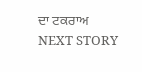ਦਾ ਟਕਰਾਅ
NEXT STORY